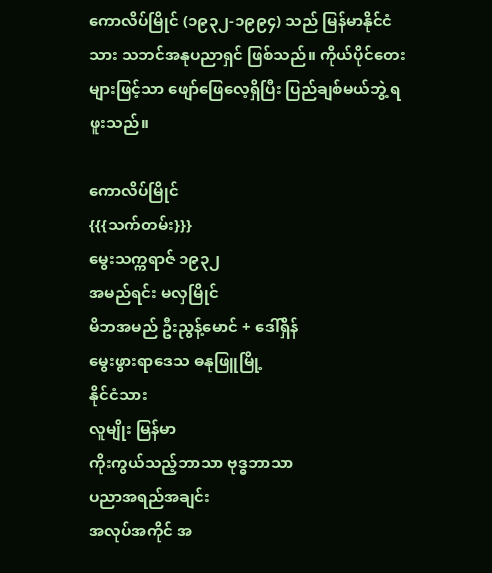ကောလိပ်မြိုင် (၁၉၃၂-၁၉၉၄) သည် မြန်မာနိုင်ငံသား သဘင်အနုပညာရှင် ဖြစ်သည်။ ကိုယ်ပိုင်တေးများဖြင့်သာ ဖျော်ဖြေလေ့ရှိပြီး ပြည်ချစ်မယ်ဘွဲ့ ရဖူးသည်။

ကောလိပ်မြိုင်
{{{သက်တမ်း}}}
မွေးသက္ကရာဇ် ၁၉၃၂
အမည်ရင်း မလှမြိုင်
မိဘအမည် ဦးညွန့်မောင် + ဒေါ်ရှိန်
မွေးဖွားရာဒေသ ဓနုဖြူမြို့
နိုင်ငံသား
လူမျိုး မြန်မာ
ကိုးကွယ်သည့်ဘာသာ ဗုဒ္ဓဘာသာ
ပညာအရည်အချင်း
အလုပ်အကိုင် အ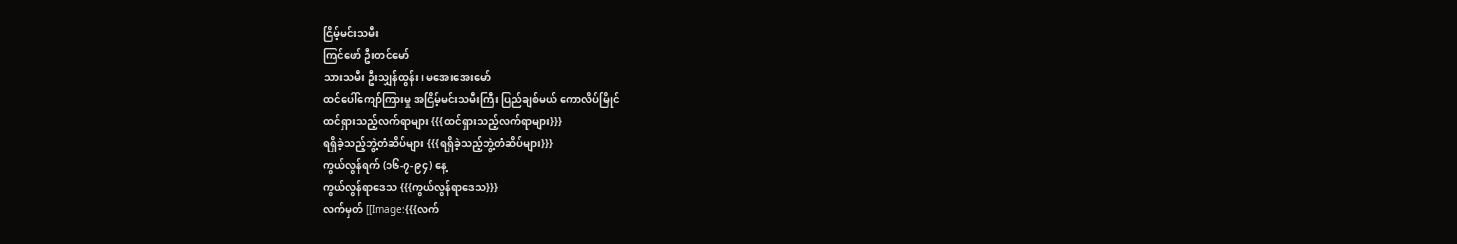ငြိမ့်မင်းသမီး
ကြင်ဖော် ဦးတင်မော်
သားသမီး ဦးသျှန်ထွန်း၊ မအေးအေးမော်
ထင်ပေါ်ကျော်ကြားမှု အငြိမ့်မင်းသမီးကြီး ပြည်ချစ်မယ် ကောလိပ်မြိုင်
ထင်ရှားသည့်လက်ရာများ {{{ထင်ရှားသည့်လက်ရာများ}}}
ရရှိခဲ့သည့်ဘွဲ့တံဆိပ်များ {{{ရရှိခဲ့သည့်ဘွဲ့တံဆိပ်များ}}}
ကွယ်လွန်ရက် (၁၆-၇-၉၄) နေ့
ကွယ်လွန်ရာဒေသ {{{ကွယ်လွန်ရာဒေသ}}}
လက်မှတ် [[Image:{{{လက်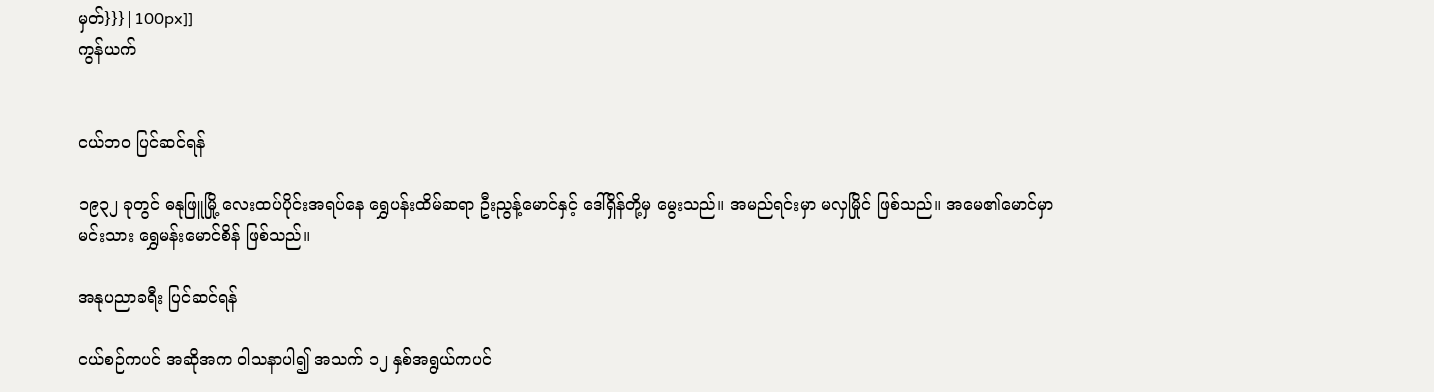မှတ်}}}|100px]]
ကွန်ယက်


ငယ်ဘဝ ပြင်ဆင်ရန်

၁၉၃၂ ခုတွင် ဓနုဖြူမြို့ လေးထပ်ပိုင်းအရပ်နေ ရွှေပန်းထိမ်ဆရာ ဦးညွန့်မောင်နှင့် ဒေါ်ရှိန်တို့မှ မွေးသည်။ အမည်ရင်းမှာ မလှမြိုင် ဖြစ်သည်။ အမေ၏မောင်မှာ မင်းသား ရွှေမန်းမောင်စိန် ဖြစ်သည်။

အနုပညာခရီး ပြင်ဆင်ရန်

ငယ်စဉ်ကပင် အဆိုအက ဝါသနာပါ၍ အသက် ၁၂ နှစ်အရွယ်ကပင်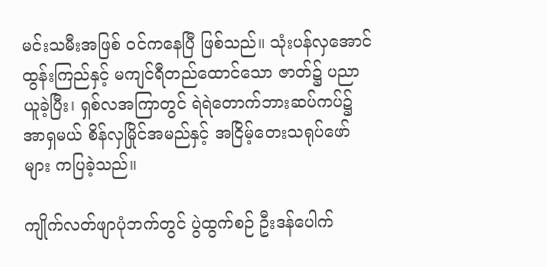မင်းသမီးအဖြစ် ဝင်ကနေပြီ ဖြစ်သည်။ သုံးပန်လှအောင်ထွန်းကြည်နှင့် မကျင်ရီတည်ထောင်သော ဇာတ်၌ ပညာယူခဲ့ပြီး၊ ရှစ်လအကြာတွင် ရဲရဲတောက်ဘားဆပ်ကပ်၌ အာရှမယ် စိန်လှမြိုင်အမည်နှင့် အငြိမ့်တေးသရုပ်ဖော်များ ကပြခဲ့သည်။

ကျိုက်လတ်ဖျာပုံဘက်တွင် ပွဲထွက်စဉ် ဦးဒန်ပေါက်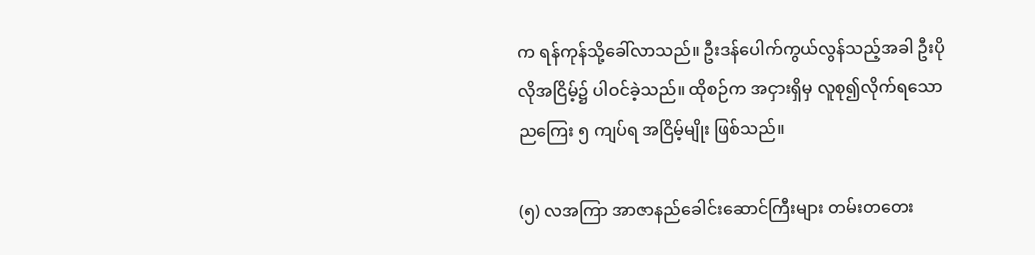က ရန်ကုန်သို့ခေါ်လာသည်။ ဦးဒန်ပေါက်ကွယ်လွန်သည့်အခါ ဦးပိုလိုအငြိမ့်၌ ပါဝင်ခဲ့သည်။ ထိုစဉ်က အငှားရှိမှ လူစု၍လိုက်ရသော ညကြေး ၅ ကျပ်ရ အငြိမ့်မျိုး ဖြစ်သည်။

(၅) လအကြာ အာဇာနည်ခေါင်းဆောင်ကြီးများ တမ်းတတေး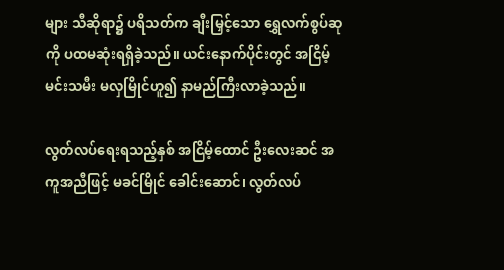များ သီဆိုရာ၌ ပရိသတ်က ချီးမြှင့်သော ရွှေလက်စွပ်ဆုကို ပထမဆုံးရရှိခဲ့သည်။ ယင်းနောက်ပိုင်းတွင် အငြိမ့်မင်းသမီး မလှမြိုင်ဟူ၍ နာမည်ကြီးလာခဲ့သည်။

လွတ်လပ်ရေးရသည့်နှစ် အငြိမ့်ထောင် ဦးလေးဆင် အကူအညီဖြင့် မခင်မြိုင် ခေါင်းဆောင်၊ လွတ်လပ်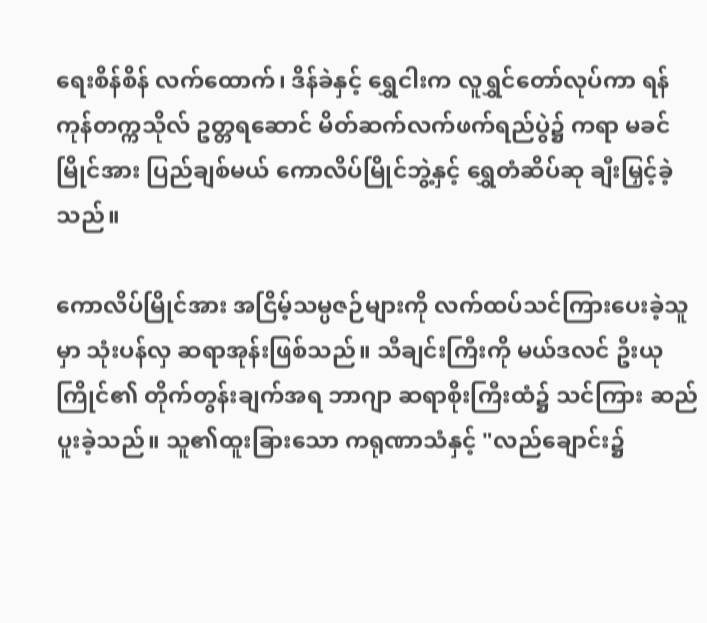ရေးစိန်စိန် လက်ထောက်၊ ဒိန်ခဲနှင့် ရွှေငါးက လူရွှင်တော်လုပ်ကာ ရန်ကုန်တက္ကသိုလ် ဥတ္တရဆောင် မိတ်ဆက်လက်ဖက်ရည်ပွဲ၌ ကရာ မခင်မြိုင်အား ပြည်ချစ်မယ် ကောလိပ်မြိုင်ဘွဲ့နှင့် ရွှေတံဆိပ်ဆု ချီးမြှင့်ခဲ့သည်။

ကောလိပ်မြိုင်အား အငြိမ့်သမ္ပဇဉ်များကို လက်ထပ်သင်ကြားပေးခဲ့သူမှာ သုံးပန်လှ ဆရာအုန်းဖြစ်သည်။ သီချင်းကြီးကို မယ်ဒလင် ဦးယုကြိုင်၏ တိုက်တွန်းချက်အရ ဘာဂျာ ဆရာစိုးကြီးထံ၌ သင်ကြား ဆည်ပူးခဲ့သည်။ သူ၏ထူးခြားသော ကရုဏာသံနှင့် "လည်ချောင်း၌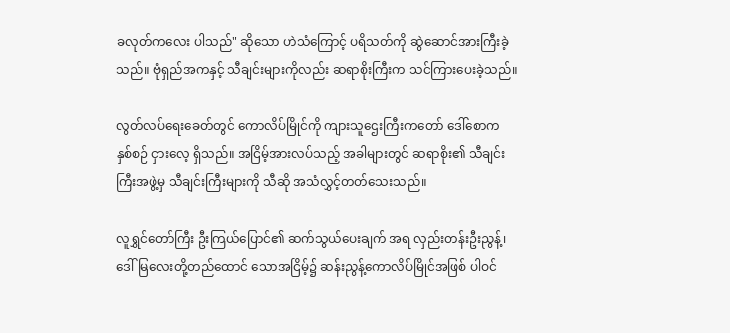ခလုတ်ကလေး ပါသည်" ဆိုသော ဟဲသံကြောင့် ပရိသတ်ကို ဆွဲဆောင်အားကြီးခဲ့သည်။ ဗုံရှည်အကနှင့် သီချင်းများကိုလည်း ဆရာစိုးကြီးက သင်ကြားပေးခဲ့သည်။

လွတ်လပ်ရေးခေတ်တွင် ကောလိပ်မြိုင်ကို ကျားသူဌေးကြီးကတော် ဒေါ်စောက နှစ်စဉ် ငှားလေ့ ရှိသည်။ အငြိမ့်အားလပ်သည့် အခါများတွင် ဆရာစိုး၏ သီချင်းကြီးအဖွဲ့မှ သီချင်းကြီးများကို သီဆို အသံလွှင့်တတ်သေးသည်။

လူရွှင်တော်ကြီး ဦးကြယ်ပြောင်၏ ဆက်သွယ်ပေးချက် အရ လှည်းတန်းဦးညွန့်၊ ဒေါ်မြလေးတို့တည်ထောင် သောအငြိမ့်၌ ဆန်းညွန့်ကောလိပ်မြိုင်အဖြစ် ပါဝင်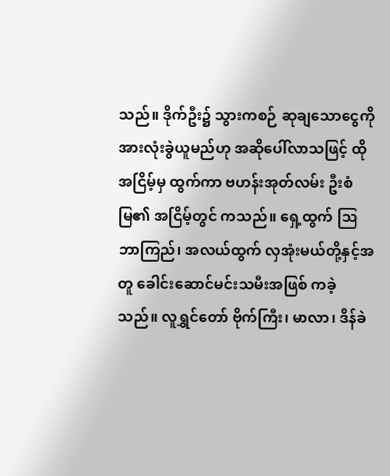သည်။ ဒိုက်ဦး၌ သွားကစဉ် ဆုချသောငွေကို အားလုံးခွဲယူမည်ဟု အဆိုပေါ်လာသဖြင့် ထိုအငြိမ့်မှ ထွက်ကာ ဗဟန်းအုတ်လမ်း ဦးစံမြ၏ အငြိမ့်တွင် ကသည်။ ရှေ့ထွက် ဩဘာကြည်၊ အလယ်ထွက် လှအုံးမယ်တို့နှင့်အတူ ခေါင်းဆောင်မင်းသမီးအဖြစ် ကခဲ့သည်။ လူရွှင်တော် ဗိုက်ကြီး၊ မာလာ၊ ဒိန်ခဲ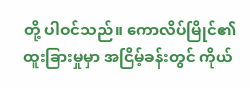တို့ ပါဝင်သည်။ ကောလိပ်မြိုင်၏ ထူးခြားမှုမှာ အငြိမ့်ခန်းတွင် ကိုယ်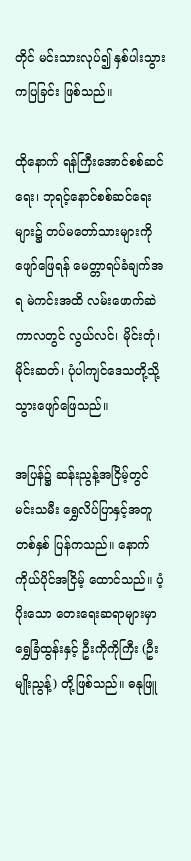တိုင် မင်းသားလုပ်၍ နှစ်ပါးသွား ကပြခြင်း ဖြစ်သည်။

ထိုနောက် ရန်ကြီးအောင်စစ်ဆင်ရေး၊ ဘုရင့်နောင်စစ်ဆင်ရေးများ၌ တပ်မတော်သားများကို ဖျော်ဖြေရန် မေတ္တာရပ်ခံချက်အရ မဲကင်းအထိ လမ်းဖောက်ဆဲကာလတွင် လွယ်လင်၊ မိုင်းတုံ၊ မိုင်းဆတ်၊ ပုံပါကျင်ဒေသတို့သို့ သွားဖျော်ဖြေသည်။

အပြန်၌ ဆန်းညွန့်အငြိမ့်တွင် မင်းသမီး ရွှေလိပ်ပြာနှင့်အတူ တစ်နှစ် ပြန်ကသည်။ နောက် ကိုယ်ပိုင်အငြိမ့် ထောင်သည်။ ပံ့ပိုးသော တေးရေးဆရာများမှာ ရွှေခြံထွန်းနှင့် ဦးကိုကိုကြီး (ဦးမျိုးညွန့်) တို့ဖြစ်သည်။ ဓနုဖြူ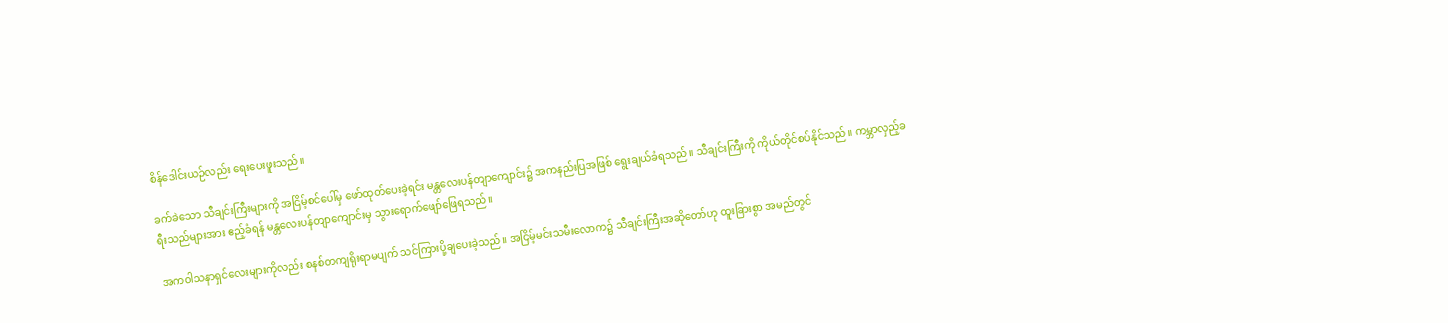စိန်ဒေါင်းယဉ်လည်း ရေးပေးဖူးသည်။

ခက်ခဲသော သီချင်းကြီးများကို အငြိမ့်စင်ပေါ်မှ ဖော်ထုတ်ပေးခဲ့ရင်း မန္တလေးပန်တျာကျောင်း၌ အကနည်းပြအဖြစ် ရွေးချယ်ခံရသည်။ သီချင်းကြီးကို ကိုယ်တိုင်စပ်နိုင်သည်။ ကမ္ဘာလှည့်ခရီးသည်များအား ဧည့်ခံရန် မန္တလေးပန်တျာကျောင်းမှ သွားရောက်ဖျော်ဖြေရသည်။

အကဝါသနာရှင်လေးများကိုလည်း စနစ်တကျရိုးရာမပျက် သင်ကြားပို့ချပေးခဲ့သည်။ အငြိမ့်မင်းသမီးလောက၌ သီချင်းကြီးအဆိုတော်ဟု ထူးခြားစွာ အမည်တွင်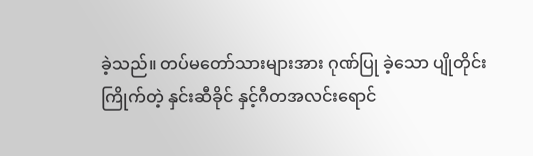ခဲ့သည်။ တပ်မတော်သားများအား ဂုဏ်ပြု ခဲ့သော ပျိုတိုင်း ကြိုက်တဲ့ နှင်းဆီခိုင် နှင့်ဂီတအလင်းရောင်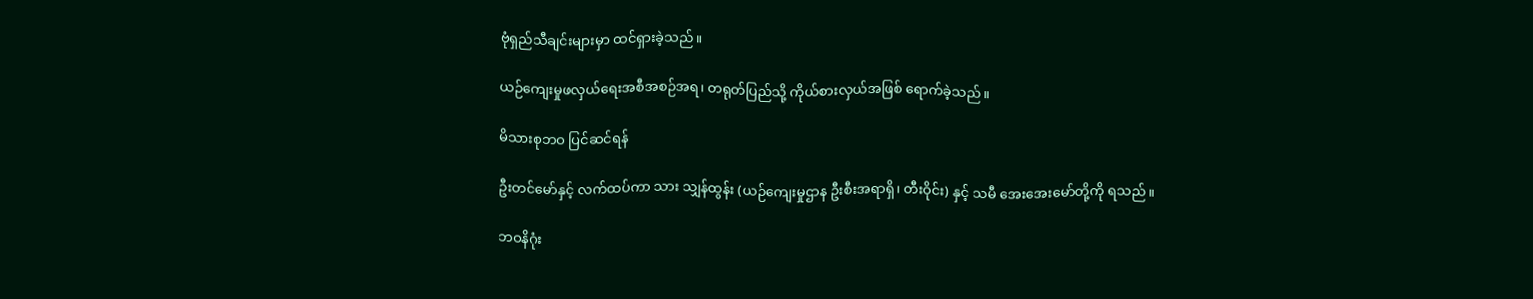ဗုံရှည်သီချင်းများမှာ ထင်ရှားခဲ့သည်။

ယဉ်ကျေးမှုဖလှယ်ရေးအစီအစဉ်အရ၊ တရုတ်ပြည်သို့ ကိုယ်စားလှယ်အဖြစ် ရောက်ခဲ့သည်။

မိသားစုဘဝ ပြင်ဆင်ရန်

ဦးတင်မော်နှင့် လက်ထပ်ကာ သား သျှန်ထွန်း (ယဉ်ကျေးမှုဌာန ဦးစီးအရာရှိ၊ တီးဝိုင်း) နှင့် သမီ အေးအေးမော်တို့ကို ရသည်။

ဘဝနိဂုံး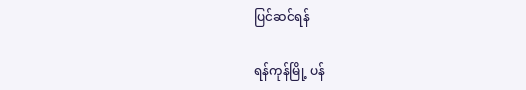ပြင်ဆင်ရန်

ရန်ကုန်မြို့ ပန်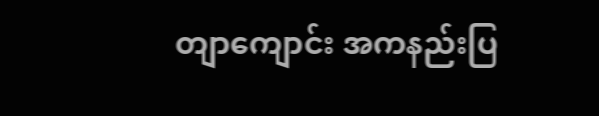တျာကျောင်း အကနည်းပြ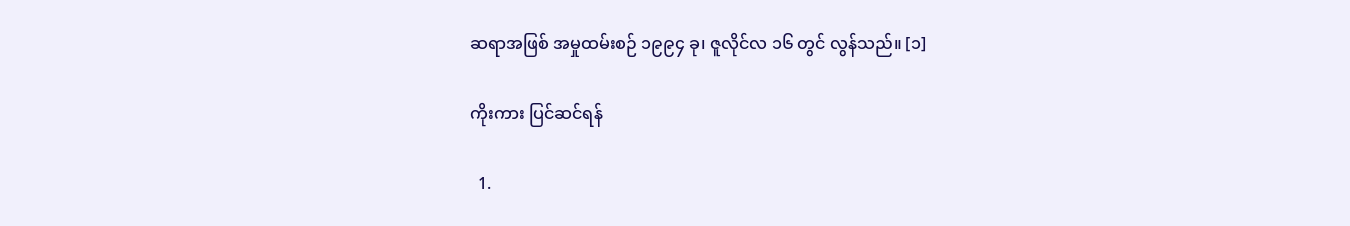ဆရာအဖြစ် အမှုထမ်းစဉ် ၁၉၉၄ ခု၊ ဇူလိုင်လ ၁၆ တွင် လွန်သည်။ [၁]

ကိုးကား ပြင်ဆင်ရန်

  1.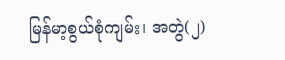မြန်မာ့စွယ်စုံကျမ်း၊ အတွဲ(၂)